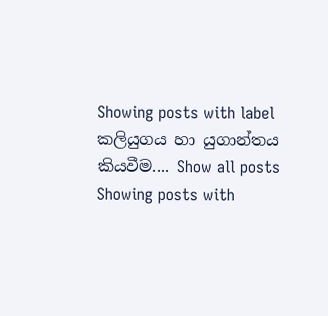Showing posts with label කලියුගය හා යුගාන්තය කියවීම.... Show all posts
Showing posts with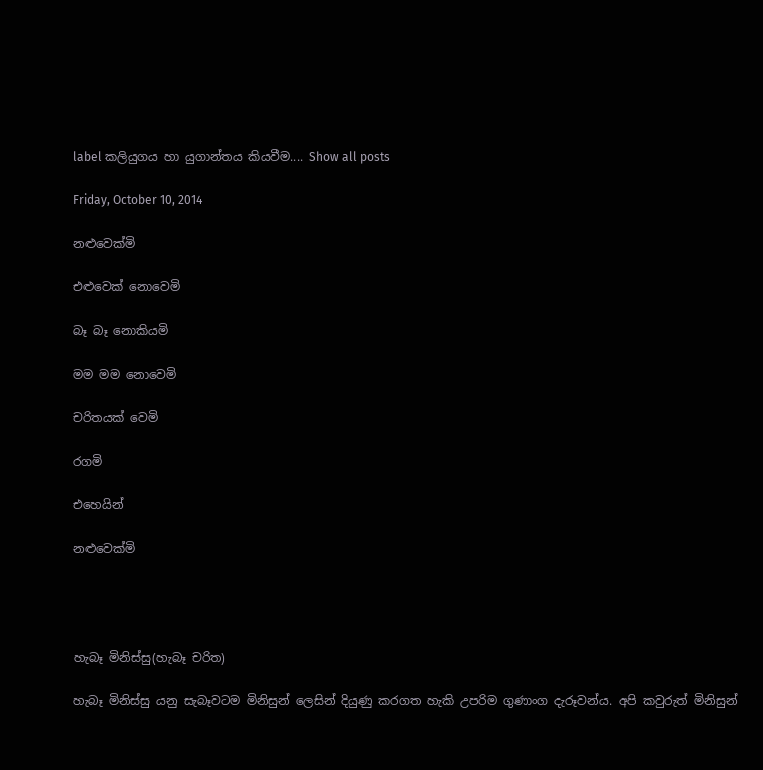label කලියුගය හා යුගාන්තය කියවීම.... Show all posts

Friday, October 10, 2014

නළුවෙක්මි

එළුවෙක් නොවෙමි

බෑ බෑ නොකියමි

මම මම නොවෙමි

චරිතයක් වෙමි

රගමි

එහෙයින්

නළුවෙක්මි




හැබෑ මිනිස්සු(හැබෑ චරිත)

හැබෑ මිනිස්සු යනු සැබෑවටම මිනිසුන් ලෙසින් දියුණු කරගත හැකි උපරිම ගුණාංග දැරූවන්ය. අපි කවුරුත් මිනිසුන්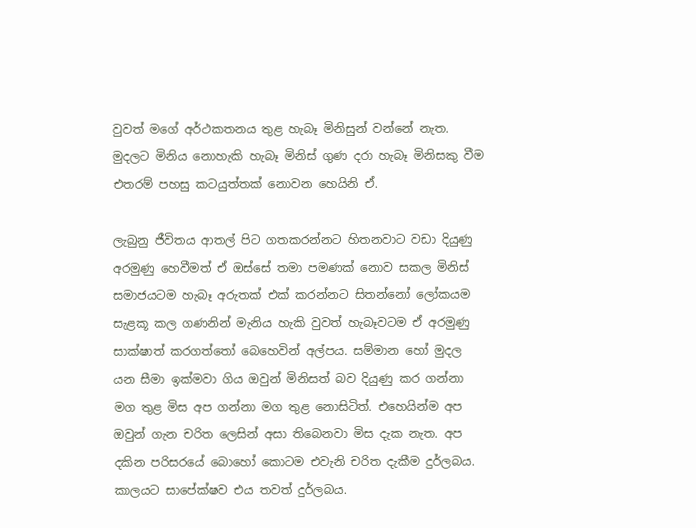වුවත් මගේ අර්ථකතනය තුළ හැබෑ මිනිසුන් වන්නේ නැත. මුදලට මිනිය නොහැකි හැබෑ මිනිස් ගුණ දරා හැබෑ මිනිසකු වීම එතරම් පහසු කටයුත්තක් නොවන හෙයිනි ඒ.

ලැබුනු ජීවිතය ආතල් පිට ගතකරන්නට හිතනවාට වඩා දියුණු අරමුණු හෙවීමත් ඒ ඔස්සේ තමා පමණක් ‍නොව සකල මිනිස් සමාජයටම හැබෑ අරුතක් එක් කරන්නට සිතන්නෝ ලෝකයම සැළකූ කල ගණනින් මැනිය හැකි වුවත් හැබෑවටම ඒ අරමුණු සාක්ෂාත් කරගත්තෝ බෙහෙවින් අල්පය. සම්මාන හෝ මුදල යන සීමා ඉක්මවා ගිය ඔවුන් මිනිසත් බව දියුණු කර ගන්නා මග තුළ මිස අප ගන්නා මග තුළ නොසිටිත්. එහෙයින්ම අප ඔවුන් ගැන චරිත ලෙසින් අසා තිබෙනවා මිස දැක නැත. අප දකින පරිසරයේ බොහෝ කොටම එවැනි චරිත දැකීම දුර්ලබය. කාලයට සා‍පේක්ෂව එය තවත් දුර්ලබය.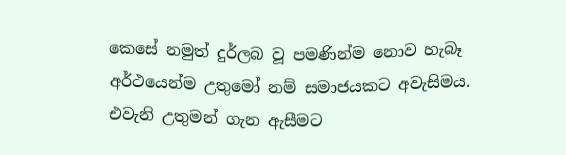කෙසේ නමුත් දුර්ලබ වූ පමණින්ම නොව හැබෑ අර්ථයෙන්ම උතුමෝ නම් සමාජයකට අවැසිමය. එවැනි උතුමන් ගැන ඇසීමට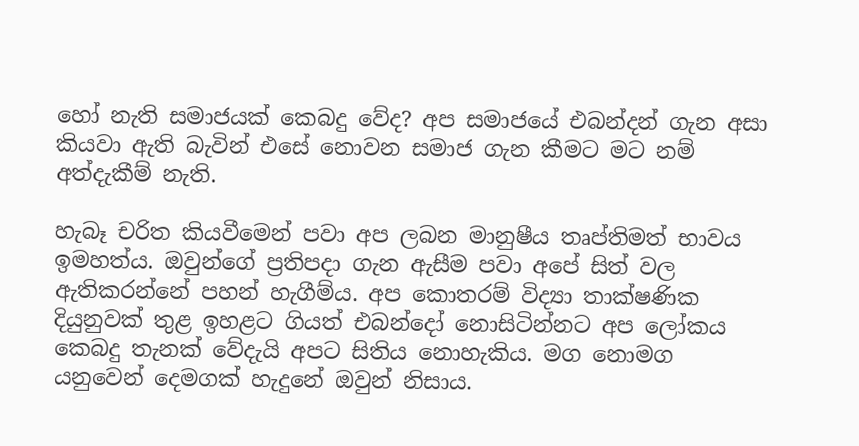හෝ නැති සමාජයක් කෙබදු වේද? අප සමාජයේ එබන්දන් ගැන අසා කියවා ඇති බැවින් එසේ නොවන සමාජ ගැන කීමට මට නම් අත්දැකීම් නැති.

හැබෑ චරිත කියවීමෙන් පවා අප ලබන මානුෂීය තෘප්තිමත් භාවය ඉමහත්ය. ඔවුන්ගේ ප්‍රතිපදා ගැන ඇසීම පවා අපේ සිත් වල ඇතිකරන්නේ පහන් හැගීම්ය. අප කොතරම් විද්‍යා තාක්ෂණික දියුනුවක් තුළ ඉහළට ගියත් එබන්දෝ නොසිටින්නට අප ලෝකය කෙබදු තැනක් වේදැයි අපට සිතිය නොහැකිය. මග නොමග යනුවෙන් දෙමගක් හැදුනේ ඔවුන් නිසාය.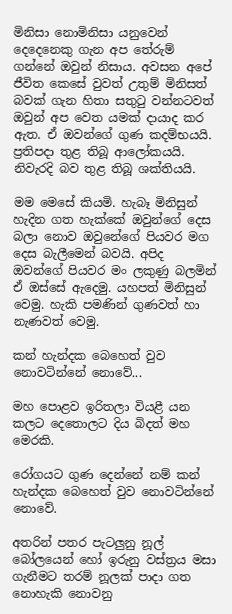මිනිසා නොමිනිසා යනුවෙන් දෙදෙනෙකු ගැන අප තේරුම් ගන්නේ ඔවුන් නිසාය. අවසන අපේ ජීවිත කෙසේ වුවත් උතුම් මිනිසත් බවක් ගැන හිතා සතුටු වන්නටවත් ඔවුන් අප වෙත යමක් දායාද කර ඇත. ඒ ඔවන්ගේ ගුණ කදම්භයයි. ප්‍රතිපදා තුළ තිබූ ආලෝකයයි. නිවැරදි බව තුළ තිබූ ශක්තියයි.

මම මෙසේ කියමි. හැබෑ මිනිසුන් හැදින ගත හැක්කේ ඔවුන්ගේ දෙස බලා නොව ඔවුන‍ේගේ පියවර මග දෙස බැලීමෙන් බවයි. අපිද ඔවන්ගේ පියවර මං ලකුණු බලමින් ඒ ඔස්සේ ඇදෙමු. යහපත් මිනිසුන් වෙමු. හැකි පමණින් ගුණවත් ‍හා නැණවත් වෙමු.

කන් හැන්දක බෙහෙත් වුව නොවටින්නේ නොවේ...

මහ පොළව ඉරිතලා වියළී යන කලට දෙතොලට දිය බිදත් මහ මෙරකි.

රෝගයට ගුණ දෙන්නේ නම් කන් හැන්දක බෙහෙත් වුව නොවටින්නේ නොවේ‍.

අතරින් පතර පැටලුනු නූල් බෝලයෙන් හෝ ඉරුනු වස්ත්‍රය මසා ගැනීමට තරම් නූලක් පාදා ගත නොහැකි නොවනු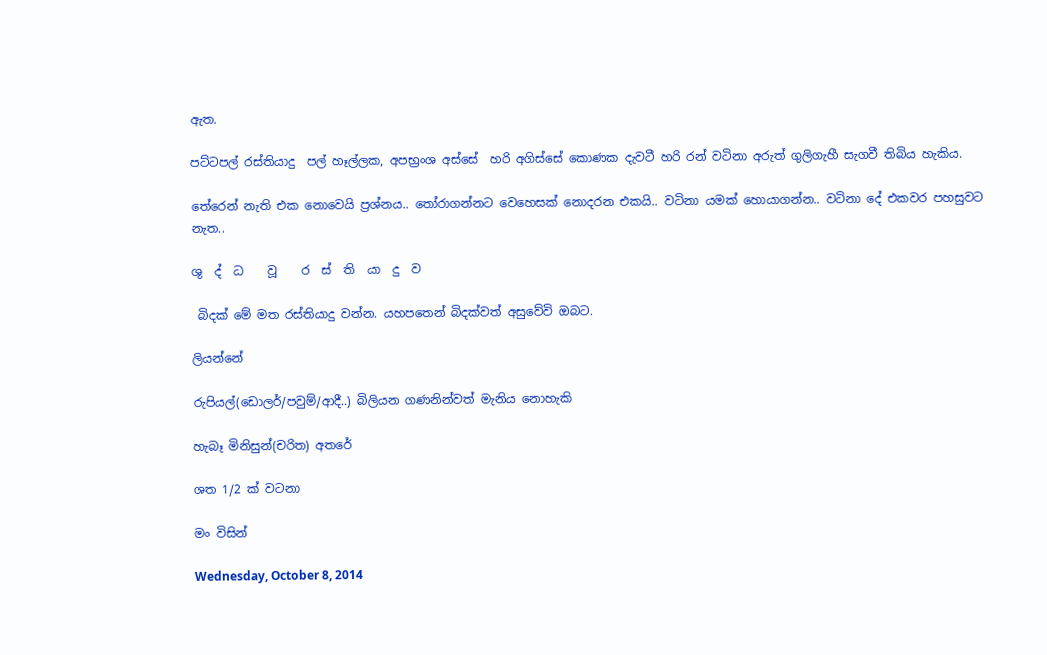ඇත.

පට්ටපල් රස්තියාදු  පල් හෑල්ලක, අපභ්‍රංශ අස්සේ  හරි අගිස්සේ කොණක දැවටී හරි රන් වටිනා අරුත් ගුලිගැහී සැගවී තිබිය හැකිය.

තේරෙන් නැති එක නොවෙයි ප්‍රශ්නය.. තෝරාගන්නට වෙහෙසක් නොදරන එකයි.. වටිනා යමක් හොයාගන්න.. වටිනා දේ එකවර පහසුවට නැත..

ශු  ද්  ධ    වූ    ර  ස්  ති  යා  දු  ව

 බිදක් මේ මත රස්තියාදු වන්න. යහපතෙන් බිදක්වත් අසුවේවි ඔබට.

ලියන්නේ

රුපියල්(ඩොලර්/පවුම්/ආදී..) බිලියන ගණනින්වත් මැනිය නොහැකි

හැබෑ මිනිසුන්(චරිත) අතරේ

ශත 1/2 ක් වටනා

මං විසින්

Wednesday, October 8, 2014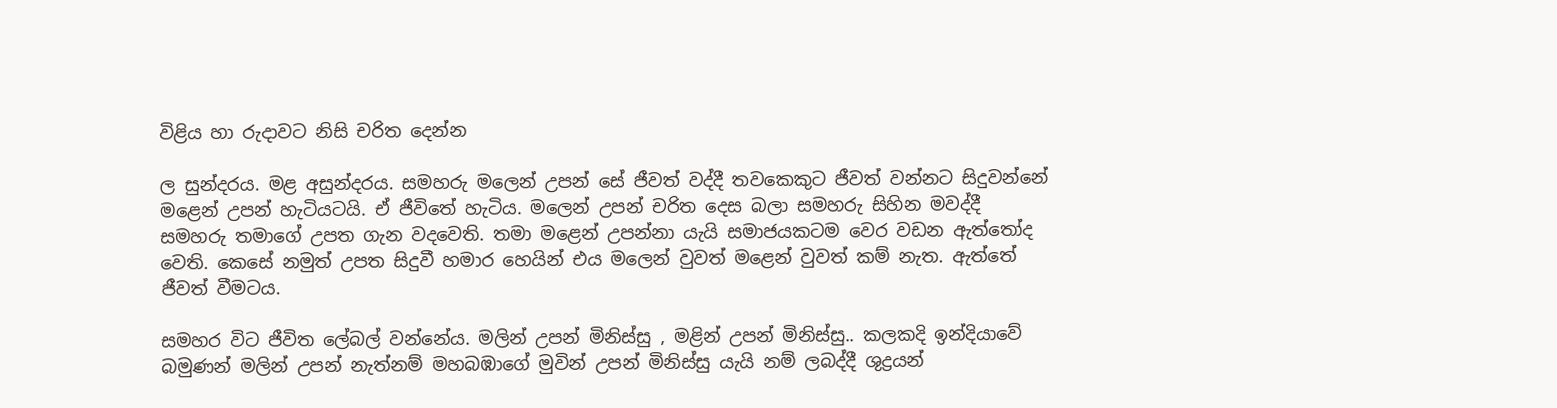විළිය හා රුදාවට නිසි චරිත දෙන්න

ල සුන්දරය. මළ අසුන්දරය. සමහරු මලෙන් උපන් සේ ජීවත් වද්දී තවකෙකුට ජීවත් වන්නට සිදුවන්නේ මළෙන් උපන් හැටියටයි. ඒ ජීවිතේ හැටිය. මලෙන් උපන් ‍චරිත දෙස බලා සමහරු සිහින මවද්දී සමහරු තමාගේ උපත ගැන වදවෙති. තමා මළෙන් උපන්නා යැයි සමාජයකටම වෙර වඩන ඇත්තෝද වෙති. කෙසේ නමුත් උපත සිදුවී හමාර හෙයින් එය මලෙන් වුවත් මළෙන් වුවත් කම් නැත. ඇත්තේ ජීවත් වීමටය.

සමහර විට ජීවිත ලේබල් වන්නේය. මලින් උපන් මිනිස්සු , මළින් උපන් මිනිස්සු.. කලකදි ඉන්දියාවේ බමුණන් මලින් උපන් නැත්නම් මහබඹාගේ මුවින් උපන් මිනිස්සු යැයි නම් ලබද්දී ශුද්‍රයන්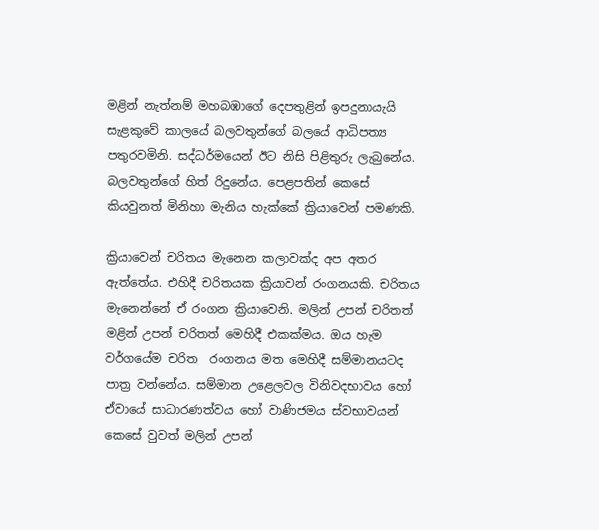මළින් නැත්නම් මහබඹාගේ දෙපතුළින් ඉපදුනායැයි සැ‍ළකුවේ කාලයේ බලවතුන්ගේ බලයේ ආධිපත්‍ය පතුරවමිනි. සද්ධර්මයෙන් ඊට නිසි පිළිතුරු ලැබුනේය. බලවතුන්ගේ හිත් රිදුනේය. පෙළපතින් කෙසේ කියවුනත් මිනිහා මැනිය හැක්කේ ක්‍රියාවෙන් පමණකි.

ක්‍රියාවෙන් චරිතය මැනෙන කලාවක්ද අප අතර ඇත්තේය. එහිදී චරිතයක ක්‍රියාවන් රංගනයකි. චරිතය මැනෙන්නේ ඒ රංගන ක්‍රියාවෙනි. මලින් උපන් චරිතත් මළින් උපන් චරිතත් මෙහිදී එකක්මය. ඔය හැම වර්ගයේම චරිත  රංගනය මත මෙහිදී සම්මානයටද පාත්‍ර වන්නේය. සම්මාන උළෙලවල විනිවදභාවය හෝ ඒවායේ සාධාරණත්වය හෝ වාණිජමය ස්වභාවයන් කෙසේ වුවත් මලින් උපන්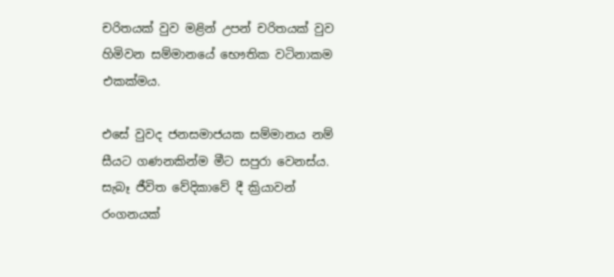චරිතයක් වුව මළින් උපන් චරිතයක් වුව හිමිවන සම්මානයේ භෞතික වටිනාකම එකක්මය.

එසේ වුවද ජනසමාජයක සම්මානය නම් සීයට ගණනකින්ම මීට සපුරා වෙනස්ය. සැබෑ ජීවිත වේදිකාවේ දී ක්‍රියාවන් රංගනයක්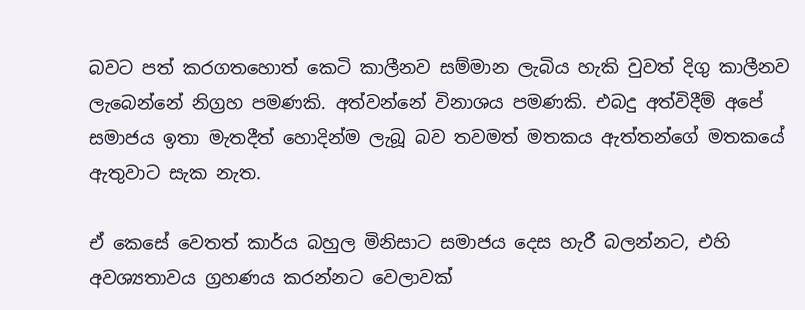බවට පත් කරගතහොත් කෙටි කාලීනව සම්මාන ලැබිය හැකි වුවත් දිගු කාලීනව ලැබෙන්නේ නිග්‍රහ පමණකි. අත්වන්නේ විනාශය පමණකි. එබදු අත්විදීම් අපේ සමාජය ඉතා මැතදීත් හොදින්ම ලැබූ බව තවමත් මතකය ඇත්තන්ගේ මත‍කයේ ඇතුවාට සැක නැත.

ඒ කෙසේ වෙතත් කාර්ය බහුල මිනිසාට සමාජය දෙස හැරී බලන්නට, එහි අවශ්‍යතාවය ග්‍රහණය කරන්නට වෙලාවක්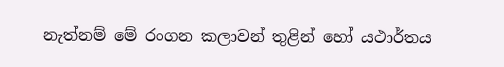නැත්නම් මේ රංගන කලාවන් තුළින් හෝ යථාර්තය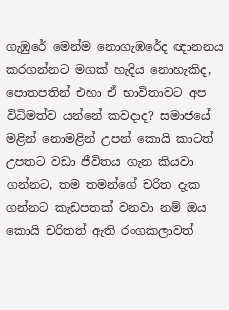ගැඹුරේ මෙන්ම නොගැඹරේද ඥානනය කරගන්නට මගක් හැදිය නොහැකිද, පොතපතින් එහා ඒ භාවිතාවට අප විධිමත්ව යන්නේ කවදාද? සමාජයේ මළින් නොමළින් උපන් කොයි කාටත් උපතට වඩා ජීවිතය ගැන කියවා ගන්නට, තම තමන්ගේ චරිත දැක ගන්නට කැඩපතක් වනවා නම් ඔය කොයි චරිතත් ඇති රංගකලාවත්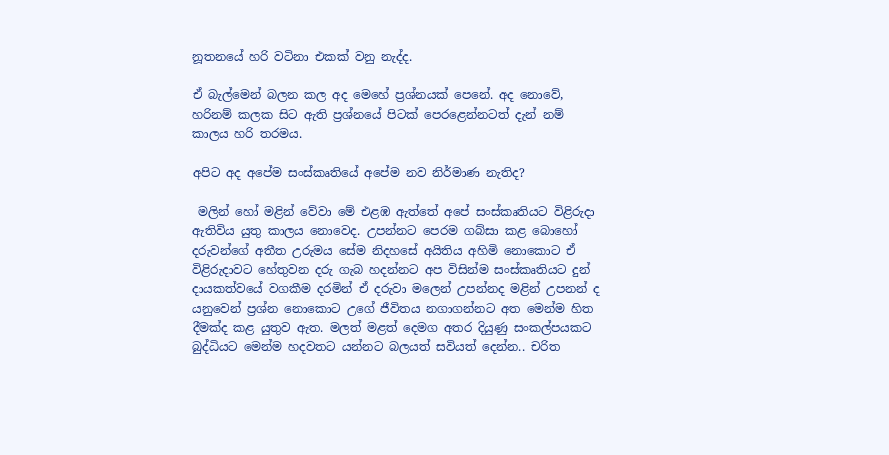නූතනයේ හරි වටිනා එකක් වනු නැද්ද.

ඒ බැල්මෙන් බලන කල අද මෙහේ ප්‍රශ්නයක් පෙනේ. අද නොවේ, හරිනම් කලක සිට ඇති ප්‍රශ්නයේ පිටක් පෙරළෙන්නටත් දැන් නම් කාලය හරි තරමය.

අපිට අද අපේම සංස්කෘතියේ අපේම නව නිර්මාණ නැතිද?

 මලින් හෝ මළින් වේවා මේ එළඹ ඇත්තේ අපේ සංස්කෘතියට විළිරුදා ඇතිවිය යුතු කාලය නොවෙද. උපන්නට පෙරම ගබ්සා කළ බොහෝ දරුවන්ගේ අතීත උරුමය සේම නිදහසේ අයිතිය අහිමි නොකොට ඒ විළිරුදාවට හේතුවන දරු ගැබ හදන්නට අප විසින්ම සංස්කෘතියට දුන් දායකත්වයේ වගකීම දරමින් ඒ දරුවා මලෙන් උපන්නද මළින් උපනන් ද යනුවෙන් ප්‍රශ්න නොකොට උගේ ජීවිතය නගාගන්නට අත මෙන්ම හිත දීමක්ද කළ යුතුව ඇත. මලත් මළත් දෙමග අතර දියුණු සංකල්පයකට බුද්ධියට මෙන්ම හදවතට යන්නට බලයත් සවියත් දෙන්න.. චරිත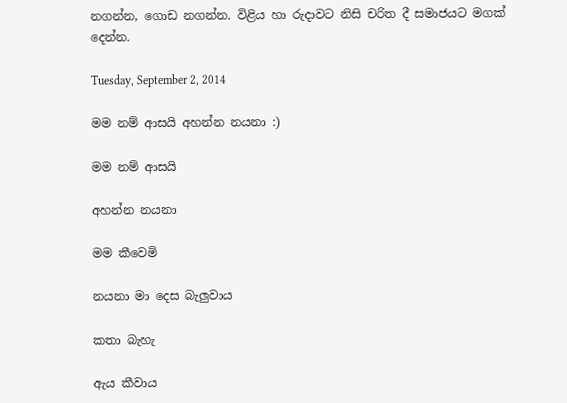නගන්න, ගොඩ නගන්න. විළිය හා රුදාවට නිසි චරිත දී සමාජයට මගක් දෙන්න.

Tuesday, September 2, 2014

මම නම් ආසයි අහන්න නයනා :)

මම නම් ආසයි

අහන්න නයනා

මම කීවෙමි

නයනා මා දෙස බැලුවාය

කතා බැහැ

ඇය කීවාය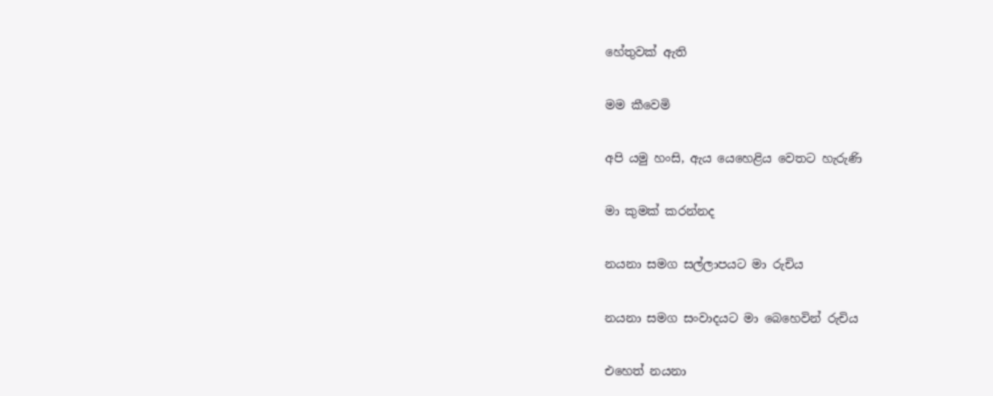හේතුවක් ඇති

මම කීවෙමි

අපි යමු හංසි, ඇය යෙහෙළිය වෙතට හැරුණි

මා කුමක් කරන්නද

නයනා සමග සල්ලාපයට මා රුචිය

නයනා සමග සංවාදයට මා බෙහෙවින් රුචිය

එහෙත් නයනා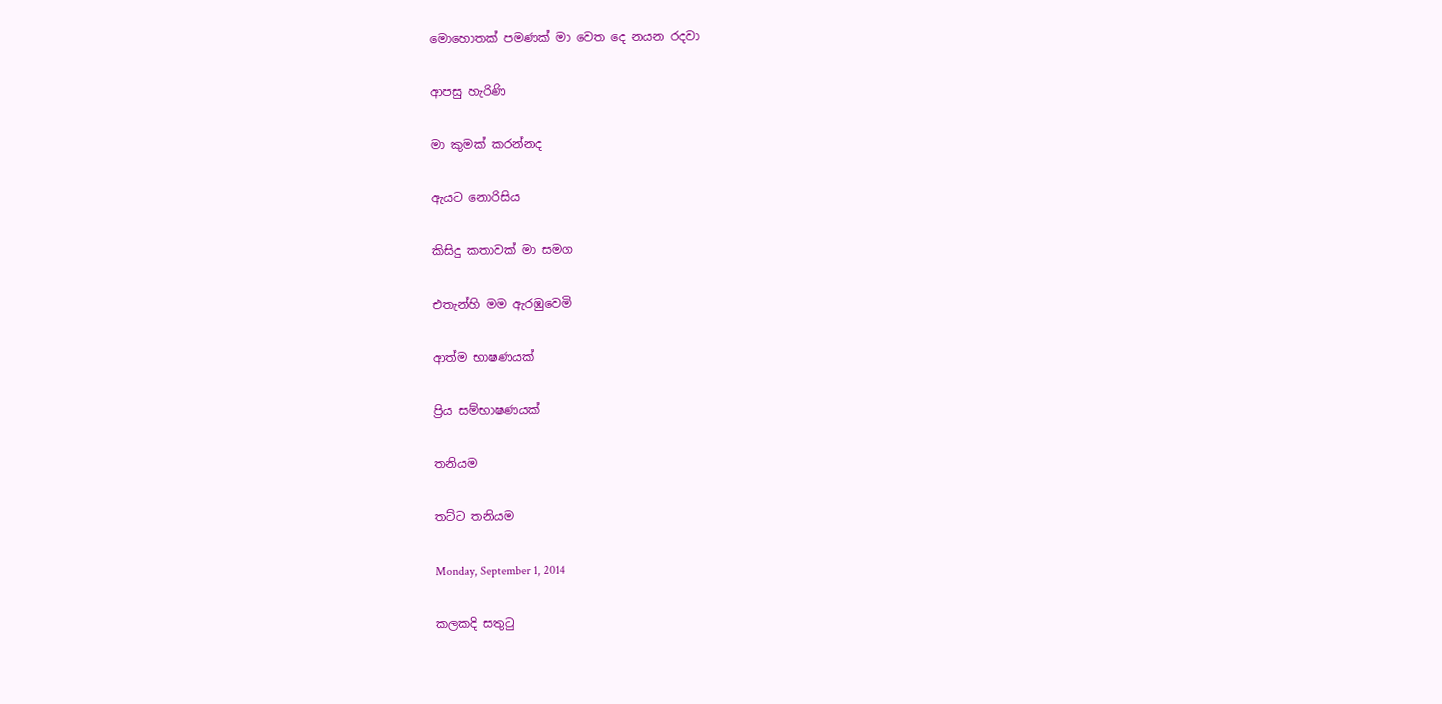මොහොතක් පමණක් මා වෙත දෙ නයන රදවා

ආපසු හැරිණි

මා කුමක් කරන්නද

ඇයට නොරිසිය

කිසිදු කතාවක් මා සමග

එතැන්හි මම ඇරඹුවෙමි

ආත්ම භාෂණයක්

ප්‍රිය සම්භාෂණයක්

තනියම

තට්ට තනියම

Monday, September 1, 2014

කලකදි සතුටු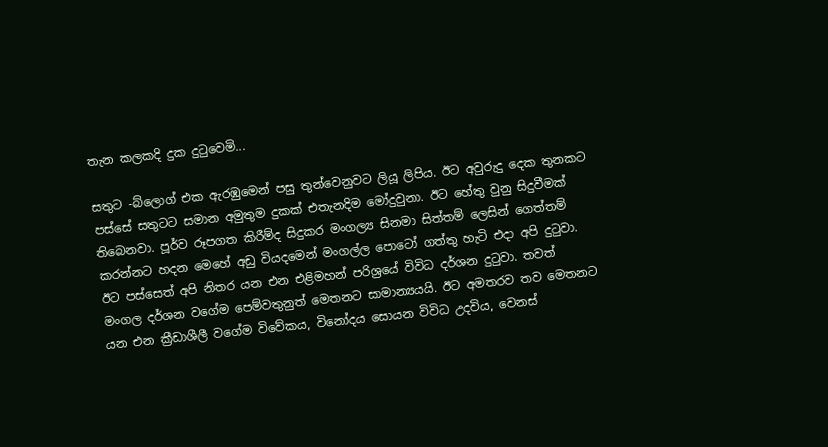තැන කලකදි දුක දුටුවෙමි...

සතුට -බ්ලොග් එක ඇරඹුමෙන් පසු තුන්වෙනුවට ලියූ ලිපිය. ඊට අවුරුදු දෙක තුනකට පස්සේ සතුටට සමාන අමුතුම දුකක් එතැනදිම මෝදුවුනා. ඊට හේතු වුනු සිදුවීමක් තිබෙනවා. පූර්ව රූපගත කිරීම්ද සිදුකර මංගල්‍ය සිනමා සිත්තම් ලෙසින් ගෙත්තම් කරන්නට හදන මෙහේ අඩු වියදමෙන් මංගල්ල පොටෝ ගත්තු හැටි එදා අපි දුටුවා. ඊට පස්සෙත් අපි නිතර යන එන එළිමහන් පරිශ්‍රයේ විවිධ දර්ශන දුටුවා. තවත් මංගල දර්ශන වගේම පෙම්වතුනුත් මෙතනට සාමාන්‍යයයි. ඊට අමතරව තව මෙතනට යන එන ක්‍රීඩාශීලී වගේම විවේකය, විනෝදය සොයන විවිධ උදවිය, වෙනස්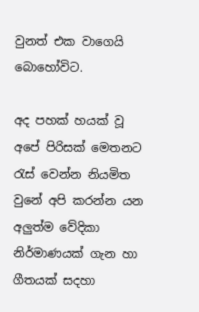වුනත් එක වාගෙයි බොහෝවිට.

අද පහක් හයක් වූ අපේ පිරිසක් මෙතනට රැස් වෙන්න නියමිත වුනේ අපි කරන්න යන අලුත්ම වේදිකා නිර්මාණයක් ගැන හා ගීතයක් සදහා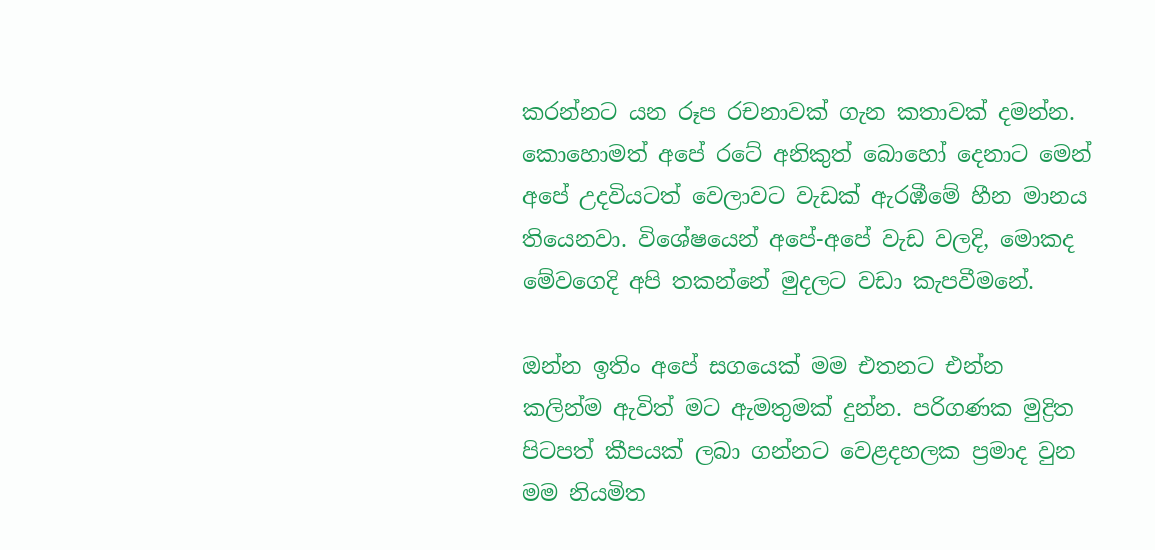කරන්නට යන රූප රචනාවක් ගැන කතාවක් දමන්න. කොහොමත් අපේ ර‍ටේ අනිකුත් බොහෝ දෙනාට මෙන් අපේ උදවියටත් වෙලාවට වැඩක් ඇරඹීමේ හීන මානය තියෙනවා. විශේෂයෙන් අපේ-අපේ වැඩ වලදි, මොකද මේවගෙදි අපි තකන්නේ මුදලට වඩා කැපවීමනේ.

ඔන්න ඉතිං අපේ සගයෙක් මම එතනට එන්න කලින්ම ඇවිත් මට ඇමතුමක් දුන්න. පරිගණක මුද්‍රිත පිටපත් කීපයක් ලබා ගන්නට වෙළදහලක ප්‍රමාද වුන මම නියමිත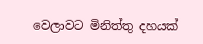වෙලාවට මිනිත්තු දහයක්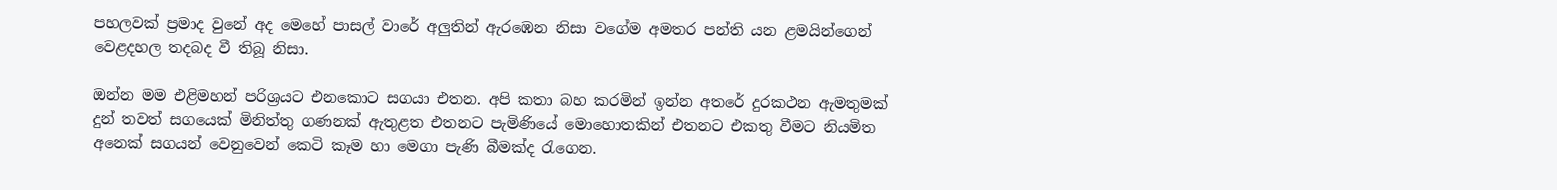පහලවක් ප්‍රමාද වුනේ අද මෙහේ පාසල් වාරේ අලුතින් ඇරඹෙන නිසා වගේම අමතර පන්ති යන ළමයින්ගෙන් වෙළදහල තදබද වී තිබූ නිසා.

ඔන්න මම එළිමහන් පරිශ්‍රයට එනකොට සගයා එතන. අපි කතා බහ කරමින් ඉන්න අතරේ දුරකථන ඇමතුමක් දුන් තවත් සගයෙක් මිනිත්තු ගණනක් ඇතුළත එතනට පැමි‍ණියේ මොහොතකින් එතනට එකතු වීමට නියමිත අනෙක් සගයන් වෙනුවෙන් කෙටි කෑම හා මෙගා පැණි බීමක්ද රැගෙන.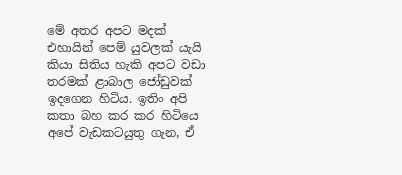මේ අතර අපට මදක් එහායින් පෙම් යුවලක් යැයි කියා සිතිය හැකි අපට වඩා තරමක් ළාබාල ‍ජෝඩුවක් ඉදගෙන හිටිය. ඉතිං අපි කතා බහ කර කර හිටියෙ අපේ වැඩකටයුතු ගැන, ඒ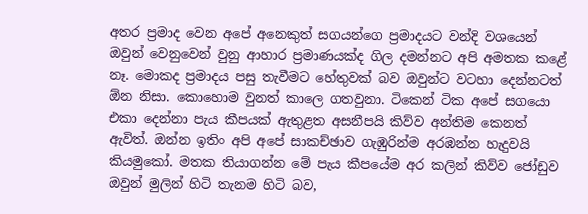අතර ප්‍රමාද වෙන අපේ අනෙකුත් සගයන්ගෙ ප්‍රමාදයට වන්දි වශයෙන් ඔවුන් වෙනුවෙන් වුනු ආහාර ප්‍රමාණයක්ද ගිල දමන්නට අපි අමතක කළේ නෑ. මොකද ප්‍රමාදය පසු තැවීමට හේතුවක් බව ඔවුන්ට වටහා දෙන්නටත් ඕන නිසා. කොහොම වුනත් කාලෙ ගතවුනා. ටිකෙන් ටික අපේ සගයො එකා දෙන්නා පැය කීපයක් ඇතුළත අසනීපයි කිව්ව අන්තිම කෙනත් ඇවිත්. ඔන්න ඉතිං අපි අපේ සාකච්ඡාව ගැඹුරින්ම අරඹන්න හැදුවයි කියමුකෝ. මතක තියාගන්න මේ පැය කීපයේම අර කලින් කිව්ව ජෝ‍ඩුව ඔවුන් මුලින් හිටි තැනම හිටි බව,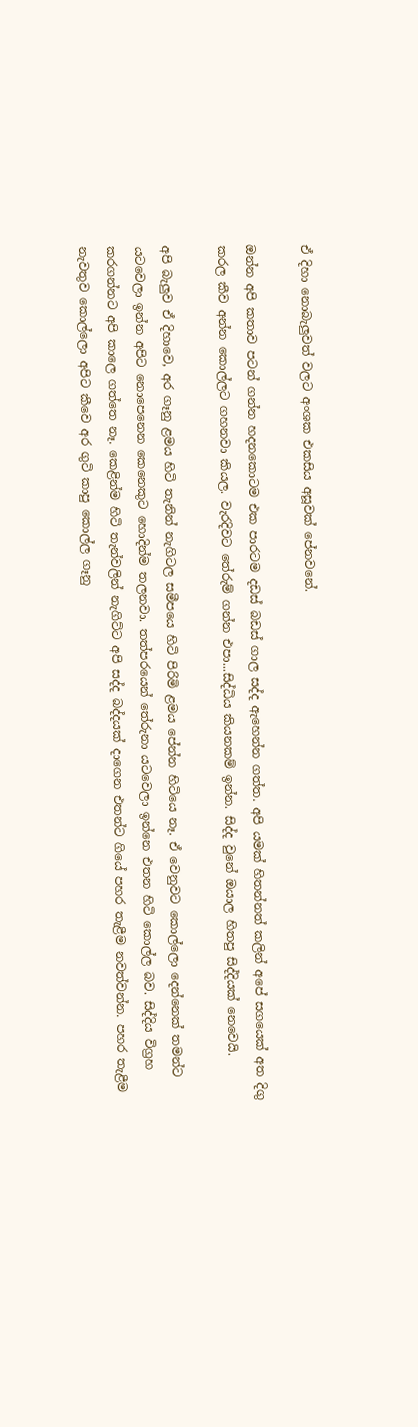ඒ දිහා නොබැලුවත් වලට අංශක එකසිය අසූවක් පේනවනේ.

ඔන්න අපි කතාව පටන් ගන්න හදනකොටම එක පාරටම දඩස් බඩස් ගාල සද්ද ඇහෙන්න ගත්ත. අපි යමක් හිතන්නත් කලින් අපේ සගයෙක් අත දිගු කරල කීව අන්න කොල්ලට ගහනවා කියල. වැරදිවට තේරුම් ගන්න එපා...සිද්ධිය කියනකම් ඉන්න. සිද්ද වුනේ ඔයාල හිතපු සිද්දියක් නෙවෙයි.

අපි බැලුව ඒ දිහාවෙ, අර ගෑනු ළමය හිටි තැනින් නැගිටල සමීපයෙ හිටි පිරිමි ළමය පේන්න හිටියෙ නෑ. ඒ වෙනුවට කොල්ලො දෙන්නෙක් තමන්ට යටවෙලා ඉන්න අපිට නොපෙනෙන කෙනෙකුට හොදින්ම තලනවා. තත්පරයෙන් තේරුනා යටවෙලා ඉන්නෙ එතන හිටි කොල්ල බව. සිද්දිය විග්‍රහ කරගන්නට අපි කාලෙ ගත්තෙ නෑ. කෙළින්ම හිටි තැන්වලින් නැගිට්ට අපි සද්ද බද්දයක් දාගෙන එතන්ට ගියේ පහර තැළීම නවත්වන්න. පහර තැළීම නැවතුව කොල්ලො අපිට කීවෙ අර ගුටි කාපු කොල්ල ගෑනු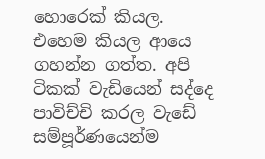හොරෙක් කියල. එහෙම කියල ආයෙ ගහන්න ගත්ත. අපි ටිකක් වැඩියෙන් සද්දෙ පාවිච්චි කරල වැඩේ සම්පූර්ණයෙන්ම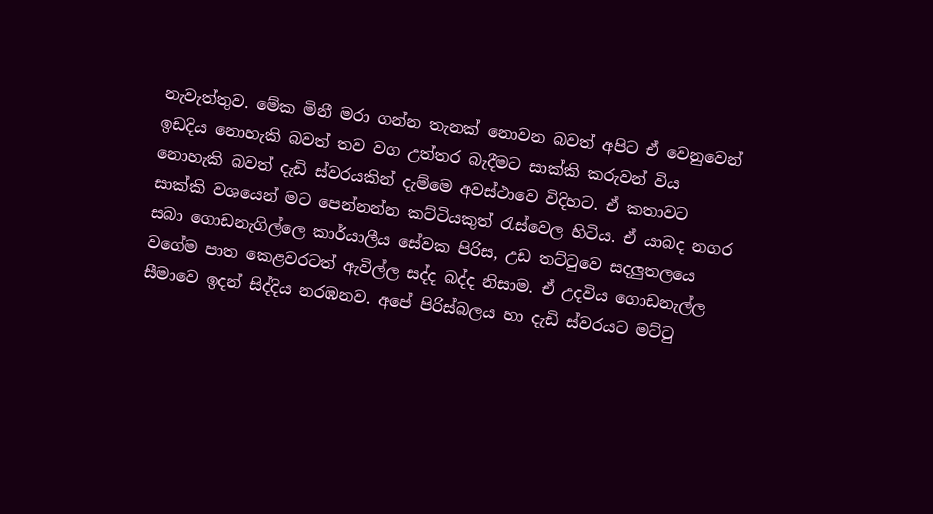නැවැත්තුව. මේක මිනී මරා ගන්න තැනක් නොවන බවත් අපිට ඒ වෙනුවෙන් ඉඩදිය නොහැකි බවත් තව වග උත්තර බැදීමට සාක්කි කරුවන් විය නොහැකි බවත් දැඩි ස්වරයකින් දැම්මෙ අවස්ථාවෙ විදිහට. ඒ කතාවට සාක්කි වශයෙන් මට පෙන්නන්න කට්ටියකුත් රැස්වෙල හිටිය. ඒ යාබද නගර සබා ගොඩනැගිල්ලෙ කාර්යාලීය සේවක පිරිස, උඩ තට්ටුවෙ සදලුතලයෙ වගේම පාත කෙළවරටත් ඇවිල්ල සද්‍ද බද්ද නිසාම. ඒ උදවිය ගොඩනැල්ල සීමාවෙ ඉදන් සිද්දිය නරඹනව. අපේ පිරිස්බලය හා දැඩි ස්වරයට මට්ටු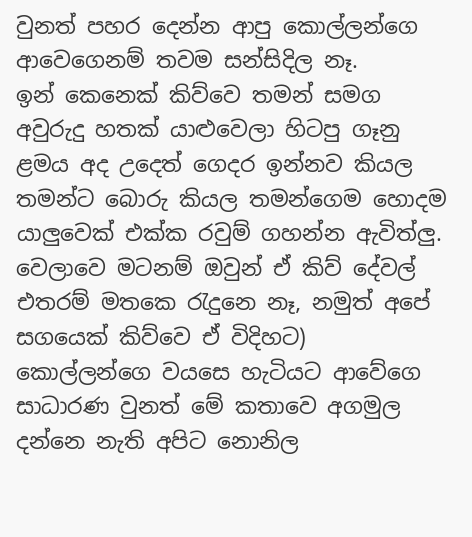වුනත් පහර දෙන්න ආපු කොල්ලන්ගෙ ආවෙගෙනම් තවම සන්සිදිල නෑ. ඉන් ‍කෙනෙක් කිව්වෙ තමන් සමග අවුරුදු හතක් යාළුවෙලා හිටපු ගෑනු ළමය අද උදෙත් ගෙදර ඉන්නව කියල තමන්ට බොරු කියල තමන්ගෙම හොදම යාලුවෙක් එක්ක රවුම් ගහන්න ඇවිත්ලු. වෙලාවෙ මටනම් ඔවුන් ඒ කිව් දේවල් එතරම් මතකෙ රැදුනෙ නෑ, නමුත් අපේ සගයෙක් කිව්වෙ ඒ විදිහට) කොල්ලන්ගෙ වයසෙ හැටියට ආවේගෙ සාධාරණ වුනත් මේ කතාවෙ අගමුල දන්නෙ නැති අපිට නොනිල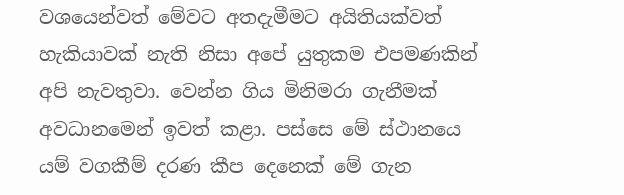වශයෙන්වත් මේවට අතදැමීමට අයිතියක්වත් හැකියාවක් නැති නිසා අපේ යුතුකම එපමණකින් අපි නැවතුවා. වෙන්න ගිය මිනිමරා ගැනීමක් අවධානමෙන් ඉවත් කළා. පස්සෙ මේ ස්ථානයෙ යම් වගකීම් දරණ කීප දෙනෙක් මේ ගැන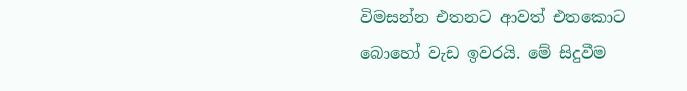විමසන්න එතනට ආවත් එතකොට බොහෝ වැඩ ඉවරයි. මේ සිදුවීම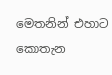මෙතනින් එහාට කොතැන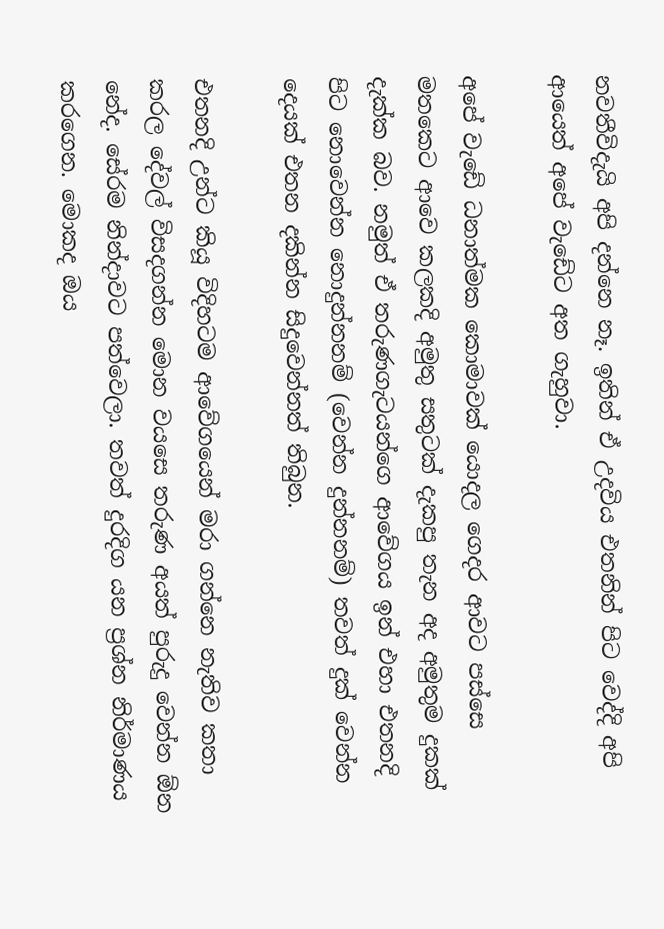නවතීවිදැයි අපි දන්නෙ නෑ. ඉතින් ඒ උදවිය එතනින් පිට වෙද්දි අපි ආයෙත් අපේ වැඩේට අත ගැහුවා.

අපේ වැඩේ ධනාත්මක කොමාවක් යොදල ගෙදර ආවට පස්සෙ මතකෙට අ‍ාවෙ කලකදි අමුතු සතුටක් දැකපු තැන අද අමුතුම දුකක් දැක්ක බව. නමුත් ඒ තරුණගැටයන්ගෙ ආවේගය ඉන් එහා එතනදි පිට නොවෙන්න නොදුන්නනම් (වෙන්න දුන්නනම්) තවත් දුක් වෙන්න දෙයක් එතන දකින්න සිදුවෙන්නත් තිබුන.

එතනදි උන්ට කියූ විදිහටම ආවේගයෙන් මරා ගන්නෙ නැතිව කතා කරල දේවල් විසදගන්න මොන වයසෙ තරුණ අයත් පුරුදු වෙන්න ඕන නේද. සේරම නින්දාවට පත්වෙලා. තවත් දුරදිග යන ප්‍රශ්න නිර්මාණය කරගෙන. මොකද ඔය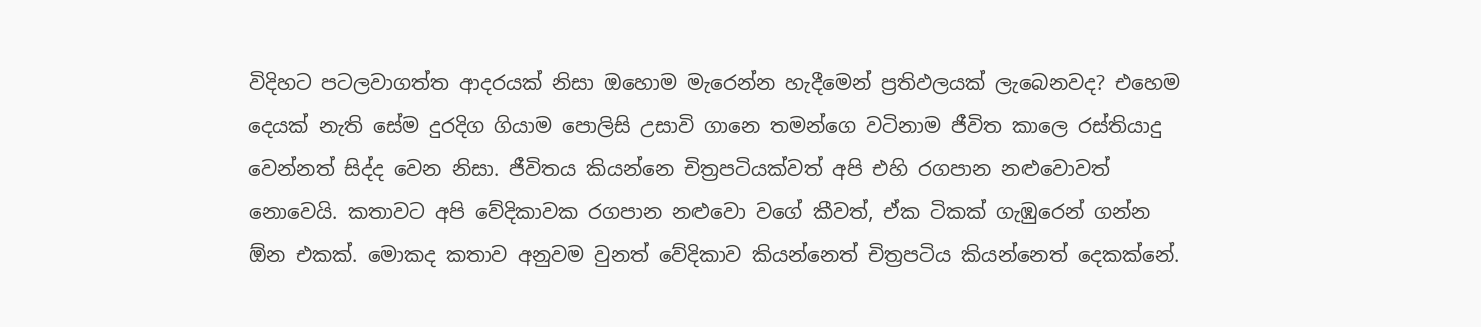විදිහට පටලවාගත්ත ආදරයක් නිසා ඔහොම මැරෙන්න හැදීමෙන් ප්‍රතිඵලයක් ලැබෙනවද? එහෙම දෙයක් නැති සේම දුරදිග ගියාම පොලිසි උසාවි ගානෙ තමන්ගෙ වටිනාම ජීවිත කාලෙ රස්තියාදු වෙන්නත් සිද්ද වෙන නිසා. ජීවිතය කියන්නෙ චිත්‍රපටියක්වත් අපි එහි රගපාන න‍ළුවොවත් නොවෙයි. කතාවට අපි වේදිකාවක රගපාන නළුවො වගේ කීවත්, ඒක ටිකක් ගැඹුරෙන් ගන්න ඕන ‍එකක්. මොකද කතාව අනුවම වුනත් වේදිකාව කියන්නෙත් චිත්‍රපටිය කියන්නෙත් දෙකක්නේ.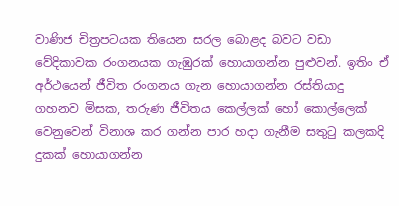වාණිජ චිත්‍රපටයක තියෙන සරල බොළද බවට වඩා වේදිකාවක රංගනයක ගැඹුරක් හොයාගන්න පුළුවන්. ඉතිං ඒ අර්ථයෙන් ජීවිත රංගනය ගැන හොයාගන්න රස්තියාදු ගහනව මිසක, තරුණ ජීවිතය කෙල්ලක් හෝ කොල්ලෙක් වෙනුවෙන් විනාශ කර ගන්න පාර හදා ගැනීම සතුටු කලකදි දුකක් හොයාගන්න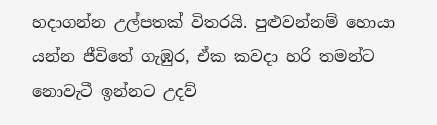හදාගන්න උල්පතක් විතරයි. පුළුවන්නම් හොයා යන්න ජීවිත‍‍ේ ගැඹුර, ඒක කවදා හරි තමන්ට නොවැටී ඉන්නට උදව්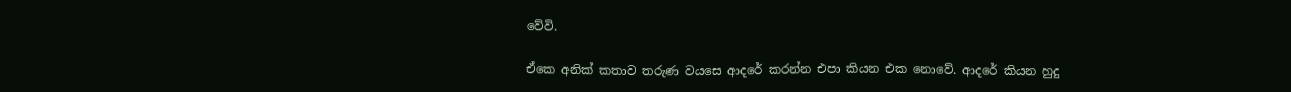වේවි.

ඒකෙ අනික් කතාව තරුණ වයසෙ ආදරේ කරන්න එපා කියන එක නොවේ. ආදරේ කියන හුදු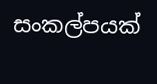සංකල්පයක්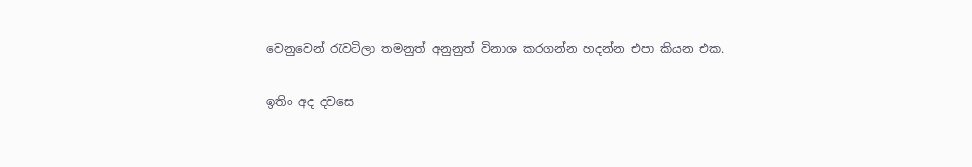වෙනුවෙන් රැවටිලා තමනුත් අනුනුත් විනාශ කරගන්න හදන්න එපා කියන එක.

ඉතිං අද දවසෙ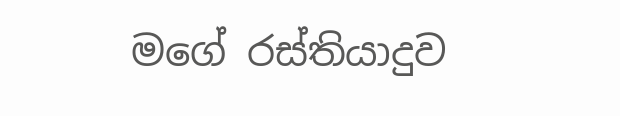මගේ රස්තියාදුව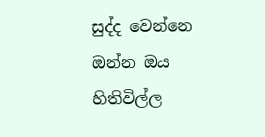සුද්ද වෙන්නෙ ඔන්න ඔය හිතිවිල්ල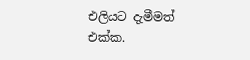එලියට දැමීමත් එක්ක.